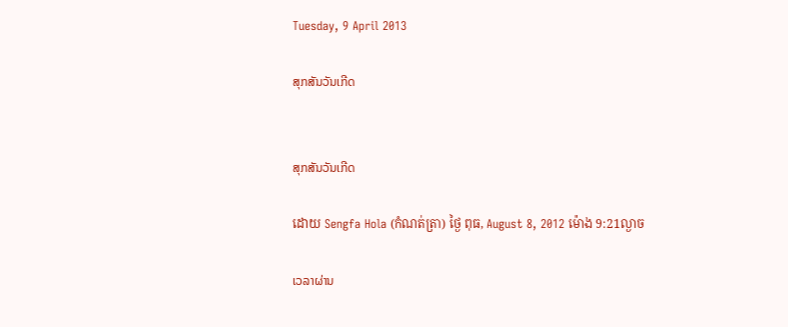Tuesday, 9 April 2013

ສຸກສັນວັນເກີດ


ສຸກສັນວັນເກີດ

ដោយ Sengfa Hola (កំណត់ត្រា) ថ្ងៃ ពុធ, August 8, 2012 ម៉ោង 9:21ល្ងាច

ເວລາຜ່ານ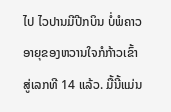ໄປ ໄວປານມີປີກບິນ ບໍ່ພໍຄາວອາຍຸຂອງຫວານໃຈກໍກ້າວເຂົ້າສູ່ເລກທີ 14 ແລ້ວ. ມື້ນີ້ແມ່ນ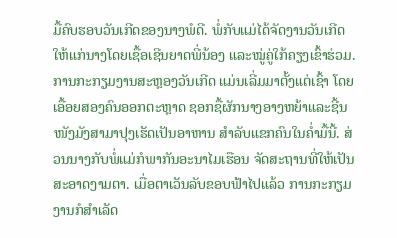ມື້ຄົບຮອບວັນເກີດຂອງນາງພໍດີ. ພໍ່ກັບແມ່ໄດ້ຈັດງານວັນເກີດໃຫ້ແກ່ນາງໂດຍເຊື້ອເຊີນຍາດພີ່ນ້ອງ ແລະໝູ່ຄູ່ໃກ້ຄຽງເຂົ້າຮ່ວມ. ການກະກຽມງານສະຫຼອງວັນເກີດ ແມ່ນເລີ່ມມາຕັ້ງແຕ່ເຊົ້າ ໂດຍເອື້ອຍສອງຄົນອອກຕະຫຼາດ ຊອກຊື້ຜັກນາງອາງຫຍ້າແລະຊີ້ນໜັງມັງສາມາປຸງເຮັດເປັນອາຫານ ສໍາລັບແຂກຄົນໃນຄໍ່າມື້ນີ້. ສ່ວນນາງກັບພໍ່ແມ່ກໍພາກັນອະນາໄມເຮືອນ ຈັດສະຖານທີ່ໃຫ້ເປັນສະອາດງາມຕາ. ເມື່ອຕາເວັນລັບຂອບຟ້າໄປແລ້ວ ການກະກຽມງານກໍສໍາເລັດ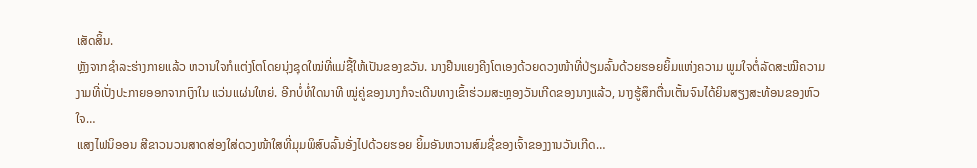ເສັດສິ້ນ.
ຫຼັງຈາກຊໍາລະຮ່າງກາຍແລ້ວ ຫວານໃຈກໍແຕ່ງໂຕໂດຍນຸ່ງຊຸດໃໝ່ທີ່ແມ່ຊື້ໃຫ້ເປັນຂອງຂວັນ. ນາງຢືນແຍງຄີງໂຕເອງດ້ວຍດວງໜ້າທີ່ປ່ຽມລົ້ນດ້ວຍຮອຍຍິ້ມແຫ່ງຄວາມ ພູມໃຈຕໍ່ລັດສະໝີຄວາມງາມທີ່ເປັ່ງປະກາຍອອກຈາກເງົາໃນ ແວ່ນແຜ່ນໃຫຍ່. ອີກບໍ່ທໍ່ໃດນາທີ ໝູ່ຄູ່ຂອງນາງກໍຈະເດີນທາງເຂົ້າຮ່ວມສະຫຼອງວັນເກີດຂອງນາງແລ້ວ, ນາງຮູ້ສຶກຕື່ນເຕັ້ນຈົນໄດ້ຍິນສຽງສະທ້ອນຂອງຫົວໃຈ…
ແສງໄຟນິອອນ ສີຂາວນວນສາດສ່ອງໃສ່ດວງໜ້າໃສທີ່ມຸມພິສົບລົ້ນອັ່ງໄປດ້ວຍຮອຍ ຍິ້ມອັນຫວານສົມຊື່ຂອງເຈົ້າຂອງງານວັນເກີດ…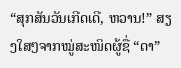“ສຸກສັນວັນເກີດເດີ, ຫວານ!” ສຽງໃສໆຈາກໝູ່ສະໜິດຜູ້ຊື່ “ດາ”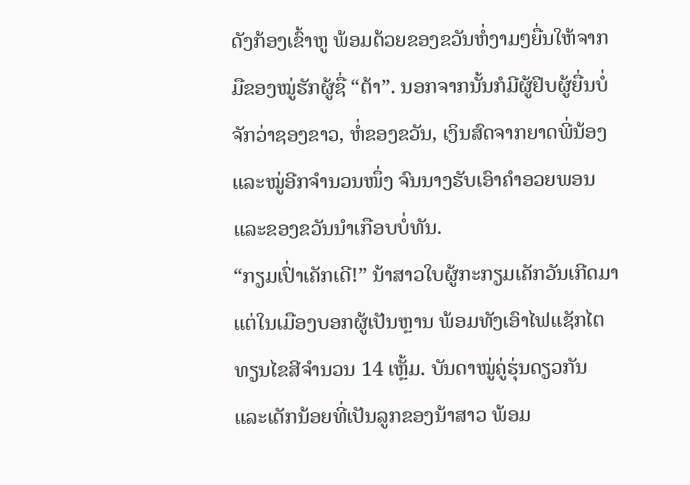ດັງກ້ອງເຂົ້າຫູ ພ້ອມດ້ວຍຂອງຂວັນຫໍ່ງາມໆຍື່ນໃຫ້ຈາກມືຂອງໝູ່ຮັກຜູ້ຊື່ “ຕ້າ”. ນອກຈາກນັ້ນກໍມີຜູ້ຢິບຜູ້ຍື່ນບໍ່ຈັກວ່າຊອງຂາວ, ຫໍ່ຂອງຂວັນ, ເງິນສົດຈາກຍາດພີ່ນ້ອງແລະໝູ່ອີກຈໍານວນໜຶ່ງ ຈົນນາງຮັບເອົາຄໍາອວຍພອນ ແລະຂອງຂວັນນໍາເກືອບບໍ່ທັນ.
“ກຽມເປົ່າເຄັກເດີ!” ນ້າສາວໃບຜູ້ກະກຽມເຄັກວັນເກີດມາແຕ່ໃນເມືອງບອກຜູ້ເປັນຫຼານ ພ້ອມທັງເອົາໄຟແຊັກໄຕທຽນໄຂສີຈໍານວນ 14 ເຫຼັ້ມ. ບັນດາໝູ່ຄູ່ຮຸ່ນດຽວກັນ ແລະເດັກນ້ອຍທີ່ເປັນລູກຂອງນ້າສາວ ພ້ອມ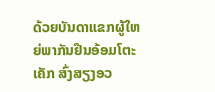ດ້ວຍບັນດາແຂກຜູ້ໃຫຍ່ພາກັນຢືນອ້ອມໂຕະເຄັກ ສົ່ງສຽງອວ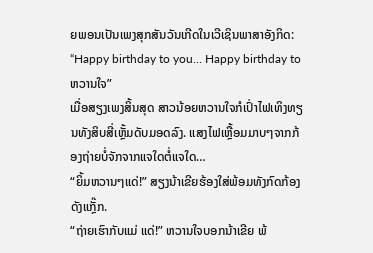ຍພອນເປັນເພງສຸກສັນວັນເກີດໃນເວີເຊິນພາສາອັງກິດ: “Happy birthday to you… Happy birthday to ຫວານໃຈ”
ເມື່ອສຽງເພງສິ້ນສຸດ ສາວນ້ອຍຫວານໃຈກໍເປົ່າໄຟເທິງທຽນທັງສິບສີ່ເຫຼັ້ມດັບມອດລົງ. ແສງໄຟເຫຼື້ອມມາບໆຈາກກ້ອງຖ່າຍບໍ່ຈັກຈາກແຈໃດຕໍ່ແຈໃດ…
“ຍິ້ມຫວານໆແດ່!” ສຽງນ້າເຂີຍຮ້ອງໃສ່ພ້ອມທັງກົດກ້ອງດັງແກຼັ໊ກ.
“ຖ່າຍເຮົາກັບແມ່ ແດ່!” ຫວານໃຈບອກນ້າເຂີຍ ພ້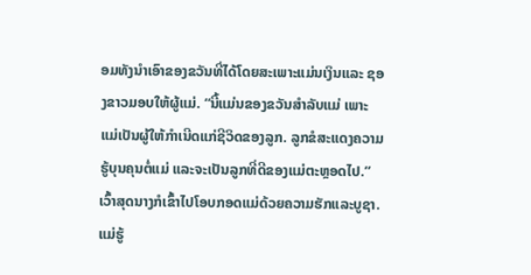ອມທັງນໍາເອົາຂອງຂວັນທີ່ໄດ້ໂດຍສະເພາະແມ່ນເງິນແລະ ຊອງຂາວມອບໃຫ້ຜູ້ແມ່. “ນີ້ແມ່ນຂອງຂວັນສໍາລັບແມ່ ເພາະແມ່ເປັນຜູ້ໃຫ້ກໍາເນີດແກ່ຊີວິດຂອງລູກ. ລູກຂໍສະແດງຄວາມຮູ້ບຸນຄຸນຕໍ່ແມ່ ແລະຈະເປັນລູກທີ່ດີຂອງແມ່ຕະຫຼອດໄປ.” ເວົ້າສຸດນາງກໍເຂົ້າໄປໂອບກອດແມ່ດ້ວຍຄວາມຮັກແລະບູຊາ. ແມ່ຮູ້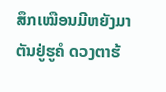ສຶກເໝືອນມີຫຍັງມາຕັນຢູ່ຮູຄໍ ດວງຕາຮ້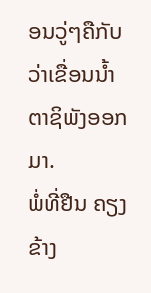ອນວູ່ໆຄືກັບວ່າເຂື່ອນນໍ້າຕາຊິພັງອອກມາ.
ພໍ່ທີ່ຢືນ ຄຽງຂ້າງ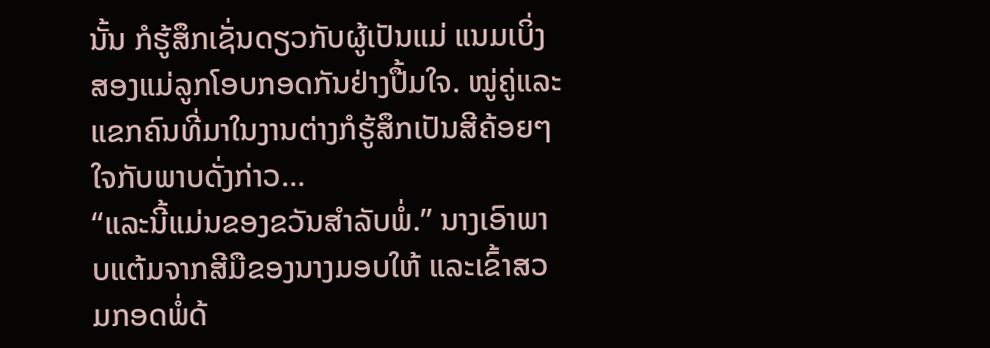ນັ້ນ ກໍຮູ້ສຶກເຊັ່ນດຽວກັບຜູ້ເປັນແມ່ ແນມເບິ່ງສອງແມ່ລູກໂອບກອດກັນຢ່າງປື້ມໃຈ. ໝູ່ຄູ່ແລະແຂກຄົນທີ່ມາໃນງານຕ່າງກໍຮູ້ສຶກເປັນສີຄ້ອຍໆ ໃຈກັບພາບດັ່ງກ່າວ…
“ແລະນີ້ແມ່ນຂອງຂວັນສໍາລັບພໍ່.” ນາງເອົາພາບແຕ້ມຈາກສີມືຂອງນາງມອບໃຫ້ ແລະເຂົ້າສວມກອດພໍ່ດ້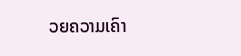ວຍຄວາມເຄົາ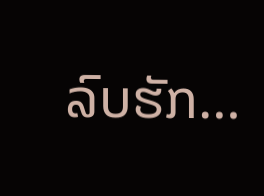ລົບຮັກ…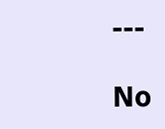---

No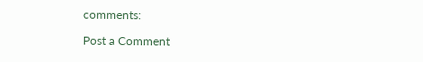comments:

Post a Comment